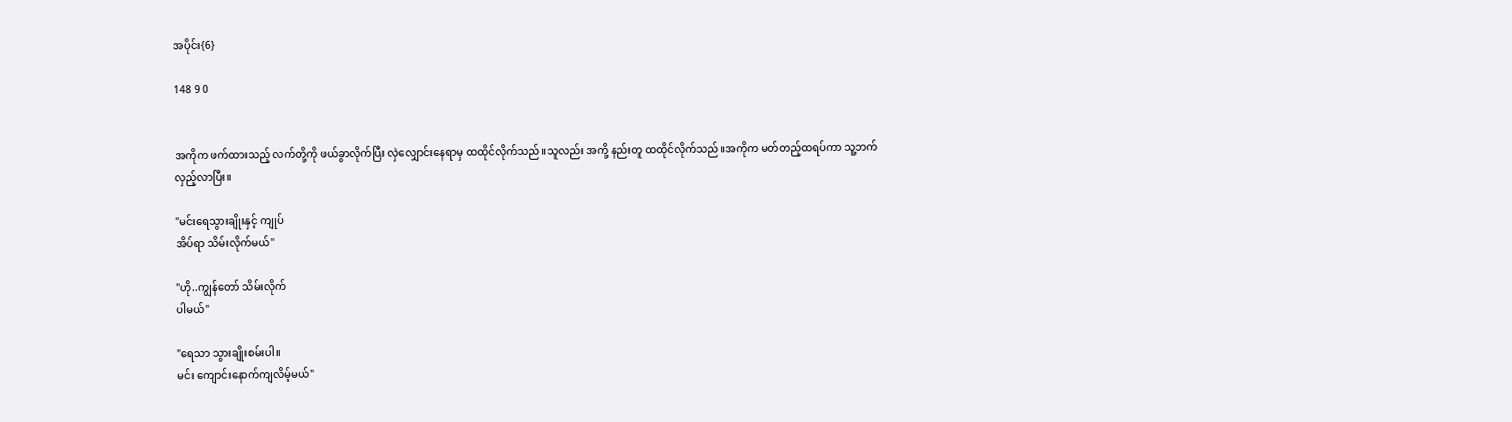အပိုင်း{6}

148 9 0


အကိုက ဖက်ထားသည့် လက်တို့ကို ဖယ်ခွာလိုက်ပြီး လှဲလျှောင်းနေရာမှ ထထိုင်လိုက်သည်။သူလည်း အကို့ နည်းတူ ထထိုင်လိုက်သည်။အကိုက မတ်တည့်ထရပ်ကာ သူ့ဘက်
လှည့်လာပြီး။

"မင်းရေသွားချိုးနှင့် ကျုပ်
အိပ်ရာ သိမ်းလိုက်မယ်"

"ဟို..ကျွန်တော် သိမ်းလိုက်
ပါမယ်"

"ရေသာ သွားချိုးစမ်းပါ။
မင်း ကျောင်းနောက်ကျလိမ့်မယ်"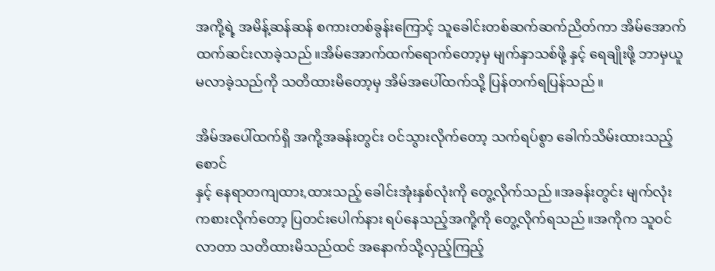အကို့ရဲ့ အမိန့်ဆန်ဆန် စကားတစ်ခွန်းကြောင့် သူခေါင်းတစ်ဆက်ဆက်ညိတ်ကာ အိမ်အောက်ထက်ဆင်းလာခဲ့သည်။အိမ်အောက်ထက်ရောက်တော့မှ မျက်နှာသစ်ဖို့ နှင့် ရေချိုးဖို့ ဘာမှယူမလာခဲ့သည်ကို သတိထားမိတော့မှ အိမ်အပေါ်ထက်သို့ ပြန်တက်ရပြန်သည်။

အိမ်အပေါ်ထက်ရှိ အကို့အခန်းတွင်း ဝင်သွားလိုက်တော့ သက်ရပ်စွာ ခေါက်သိမ်းထားသည့် စောင်
နှင့် နေရာတကျထား,ထားသည့် ခေါင်းအုံးနှစ်လုံးကို တွေ့လိုက်သည်။အခန်းတွင်း မျက်လုံးကစားလိုက်တော့ ပြတင်းပေါက်နား ရပ်နေသည့်အကို့ကို တွေ့လိုက်ရသည်။အကိုက သူဝင်လာတာ သတိထားမိသည်ထင် အနောက်သို့လှည့်ကြည့်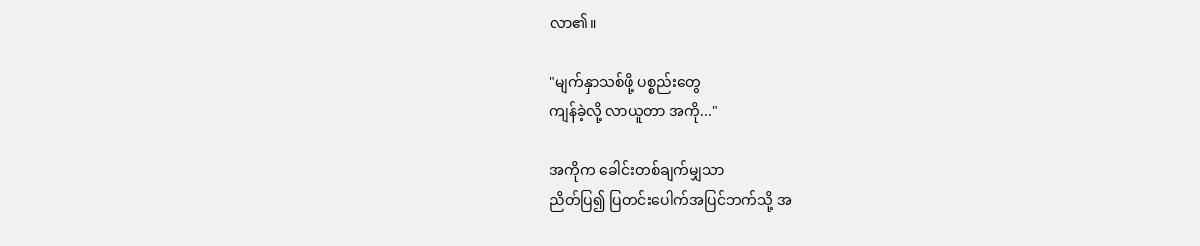လာ၏။

"မျက်နှာသစ်ဖို့ ပစ္စည်းတွေ
ကျန်ခဲ့လို့ လာယူတာ အကို..."

အကိုက ခေါင်းတစ်ချက်မျှသာ
ညိတ်ပြ၍ ပြတင်းပေါက်အပြင်ဘက်သို့ အ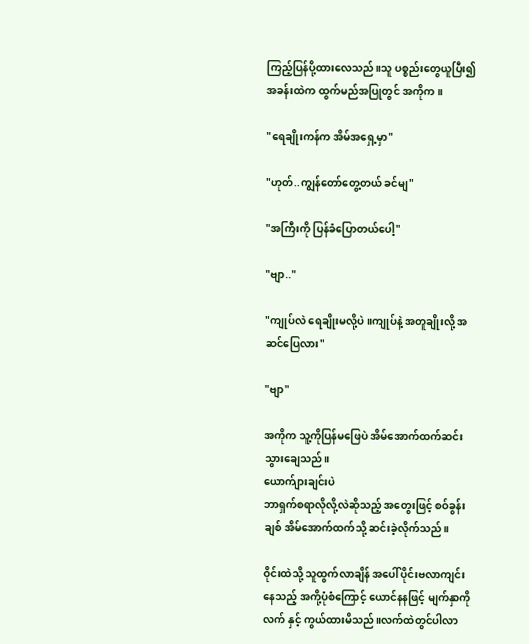ကြည့်ပြန်ပို့ထားလေသည်။သူ ပစ္စည်းတွေယူပြီး၍ အခန်းထဲက ထွက်မည်အပြုတွင် အကိုက။

"ရေချိုးကန်က အိမ်အရှေ့မှာ"

"ဟုတ်..ကျွန်တော်တွေ့တယ် ခင်မျ"

"အကြီးကို ပြန်ခံပြောတယ်ပေါ့"

"ဗျာ.."

"ကျုပ်လဲ ရေချိုးမလို့ပဲ။ကျုပ်နဲ့ အတူချိုးလို့ အဆင်ပြေလား"

"ဗျာ"

အကိုက သူ့ကိုပြန်မဖြေပဲ အိမ်အောက်ထက်ဆင်းသွားချေသည်။
ယောက်ျားချင်းပဲ
ဘာရှက်စရာလိုလို့လဲဆိုသည့် အတွေးဖြင့် စဝ်ခွန်းချစ် အိမ်အောက်ထက်သို့ ဆင်းခဲ့လိုက်သည်။

ဝိုင်းထဲသို့ သူထွက်လာချိန် အပေါ်ပိုင်းဗလာကျင်းနေသည့် အကို့ပုံစံကြောင့် ယောင်နနဖြင့် မျက်နှာကိုလက် နှင့် ကွယ်ထားမိသည်။လက်ထဲတွင်ပါလာ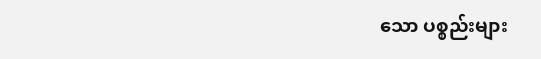သော ပစ္စည်းများ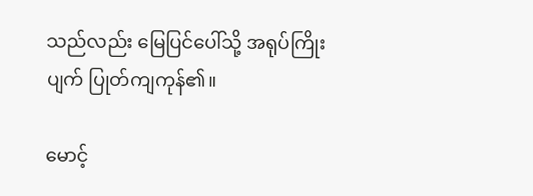သည်လည်း မြေပြင်ပေါ်သို့ အရုပ်ကြိုးပျက် ပြုတ်ကျကုန်၏။

မောင့်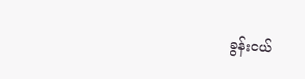ခွန်းငယ်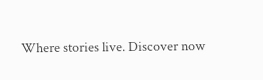Where stories live. Discover now